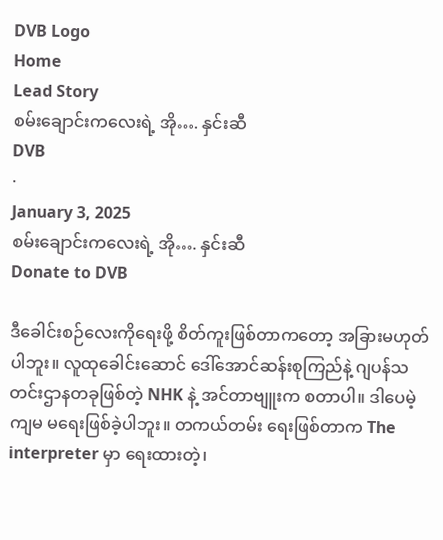DVB Logo
Home
Lead Story
စမ်းချောင်းကလေးရဲ့ အို…. နှင်းဆီ
DVB
·
January 3, 2025
စမ်းချောင်းကလေးရဲ့ အို…. နှင်းဆီ
Donate to DVB

ဒီခေါင်းစဉ်လေးကိုရေးဖို့ စိတ်ကူးဖြစ်တာကတော့ အခြားမဟုတ်ပါဘူး။ လူထုခေါင်းဆောင် ဒေါ်အောင်ဆန်းစုကြည်နဲ့ ဂျပန်သတင်းဌာနတခုဖြစ်တဲ့ NHK နဲ့ အင်တာဗျူးက စတာပါ။ ဒါပေမဲ့ ကျမ မရေးဖြစ်ခဲ့ပါဘူး။ တကယ်တမ်း ရေးဖြစ်တာက The interpreter မှာ ရေးထားတဲ့၊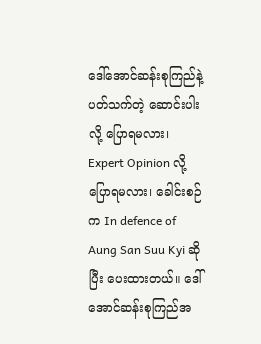ဒေါ်အောင်ဆန်းစုကြည်နဲ့ ပတ်သက်တဲ့ ဆောင်းပါးလို့ ပြောရမလား၊ Expert Opinion လို့ ပြောရမလား၊ ခေါင်းစဉ်က In defence of Aung San Suu Kyi ဆိုပြီး ပေးထားတယ်။ ဒေါ်အောင်ဆန်းစုကြည်အ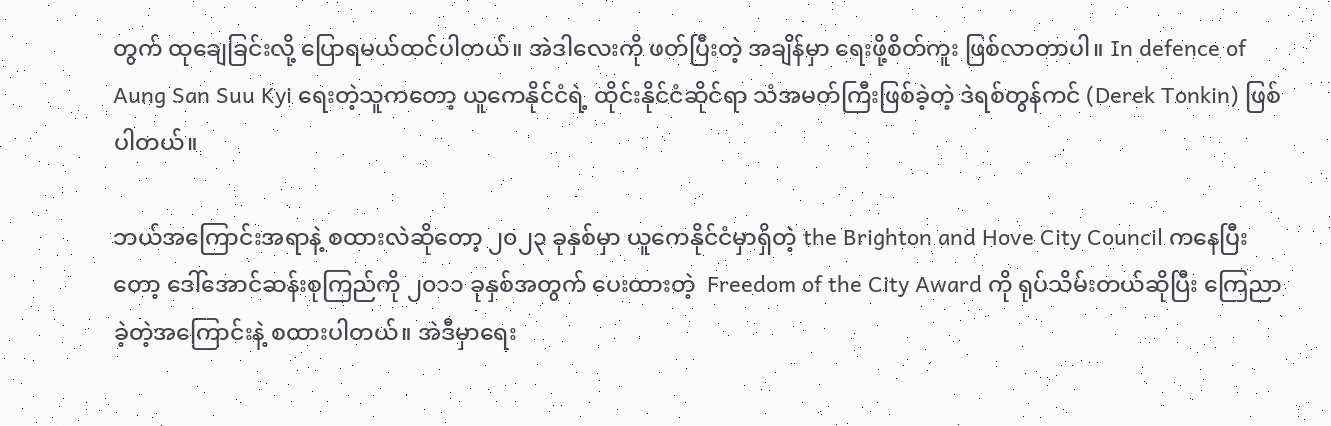တွက် ထုချေခြင်းလို့ ပြောရမယ်ထင်ပါတယ်။ အဲဒါလေးကို ဖတ်ပြီးတဲ့ အချိန်မှာ ရေးဖို့စိတ်ကူး ဖြစ်လာတာပါ။ In defence of Aung San Suu Kyi ရေးတဲ့သူကတော့ ယူကေနိုင်ငံရဲ့ ထိုင်းနိုင်ငံဆိုင်ရာ သံအမတ်ကြီးဖြစ်ခဲ့တဲ့ ဒဲရစ်တွန်ကင် (Derek Tonkin) ဖြစ်ပါတယ်။

ဘယ်အကြောင်းအရာနဲ့ စထားလဲဆိုတော့ ၂၀၂၃ ခုနှစ်မှာ ယူကေနိုင်ငံမှာရှိတဲ့ the Brighton and Hove City Council ကနေပြီးတော့ ဒေါ်အောင်ဆန်းစုကြည်ကို ၂၀၁၁ ခုနှစ်အတွက် ပေးထားတဲ့  Freedom of the City Award ကို ရုပ်သိမ်းတယ်ဆိုပြီး ကြေညာခဲ့တဲ့အကြောင်းနဲ့ စထားပါတယ်။ အဲဒီမှာရေး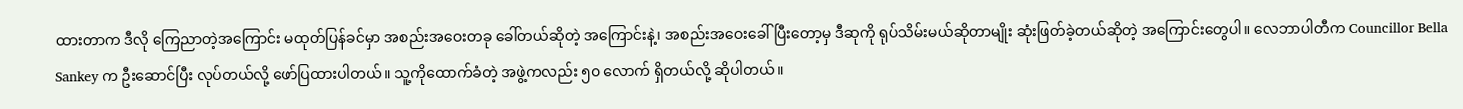ထားတာက ဒီလို ကြေညာတဲ့အကြောင်း မထုတ်ပြန်ခင်မှာ အစည်းအဝေးတခု ခေါ်တယ်ဆိုတဲ့ အကြောင်းနဲ့၊ အစည်းအဝေးခေါ်ပြီးတော့မှ ဒီဆုကို ရုပ်သိမ်းမယ်ဆိုတာမျိုး ဆုံးဖြတ်ခဲ့တယ်ဆိုတဲ့ အကြောင်းတွေပါ။ လေဘာပါတီက Councillor Bella Sankey က ဦးဆောင်ပြီး လုပ်တယ်လို့ ဖော်ပြထားပါတယ်။ သူ့ကိုထောက်ခံတဲ့ အဖွဲ့ကလည်း ၅၀ လောက် ရှိတယ်လို့ ဆိုပါတယ်။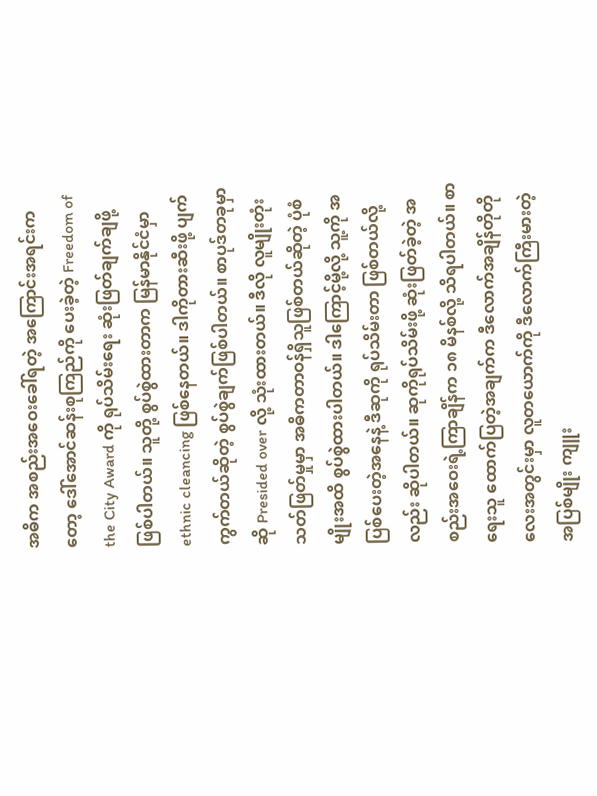အဓိက အစည်းအဝေးခေါ်ရတဲ့ အကြောင်းအရင်းကတော့ ဒေါ်အောင်ဆန်းစုကြည်ကို ပေးခဲ့တဲ့ Freedom of the City Award ကို ရုပ်သိမ်းရေး ဆုံးဖြတ်ချက်ချဖို့ ဖြစ်ပါတယ်။ သူတို့ စွပ်စွဲထားတာက မြန်မာနိုင်ငံမှာ ethnic cleancing ဖြစ်နေတယ်။ ဒါကိုတားဆီးဖို့ ပျက်ကွက်တယ်ဆိုတဲ့ စွပ်စွဲချက်ဖြစ်ပါတယ်။ စာပုဒ်တခုမှာဆို Presided over လို့ သုံးထားတယ်။ ဒီလို လူမျိုးတုံးသတ်ဖြတ်မှုမှာ အဓိကတာဝန်ရှိသူဖြစ်တယ်ဆိုတဲ့ ပုံစံမျိုးအထိ စွပ်စွဲထားပါတယ်။ ဒါကြောင့်မို့လို့ သူ့ကို အပြစ်ပေးတဲ့အနေနဲ့ ဒီဆုကို ရုပ်သိမ်းတာ ဖြစ်တယ်လို့လည်း ဆိုပါတယ်။ ဆုကိုရုပ်သိမ်းဖို့ ဆုံးဖြတ်ခဲ့တဲ့ အစည်းအဝေးရဲ့ကြာချိန်က ၁၈ မိနစ်လို့ သိရပါတယ်။ စာရေးသူ ထောက်ပြတဲ့အချက်က ဒီလောက်အချိန်တိုတိုလေးအတွင်းမှာ လူတယောက်ကို ဒီလောက်ကြီးမားတဲ့ အပြစ်မျိုး ကျူး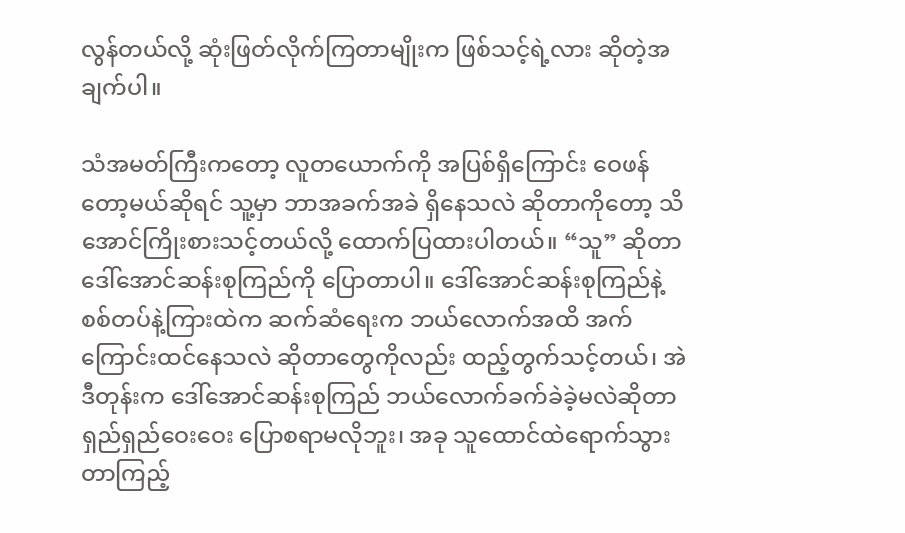လွန်တယ်လို့ ဆုံးဖြတ်လိုက်ကြတာမျိုးက ဖြစ်သင့်ရဲ့လား ဆိုတဲ့အချက်ပါ။

သံအမတ်ကြီးကတော့ လူတယောက်ကို အပြစ်ရှိကြောင်း ဝေဖန်တော့မယ်ဆိုရင် သူ့မှာ ဘာအခက်အခဲ ရှိနေသလဲ ဆိုတာကိုတော့ သိအောင်ကြိုးစားသင့်တယ်လို့ ထောက်ပြထားပါတယ်။ “သူ” ဆိုတာ ဒေါ်အောင်ဆန်းစုကြည်ကို ပြောတာပါ။ ဒေါ်အောင်ဆန်းစုကြည်နဲ့ စစ်တပ်နဲ့ကြားထဲက ဆက်ဆံရေးက ဘယ်လောက်အထိ အက်ကြောင်းထင်နေသလဲ ဆိုတာတွေကိုလည်း ထည့်တွက်သင့်တယ်၊ အဲဒီတုန်းက ဒေါ်အောင်ဆန်းစုကြည် ဘယ်လောက်ခက်ခဲခဲ့မလဲဆိုတာ ရှည်ရှည်ဝေးဝေး ပြောစရာမလိုဘူး၊ အခု သူထောင်ထဲရောက်သွားတာကြည့်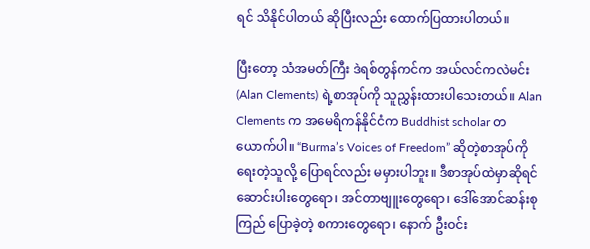ရင် သိနိုင်ပါတယ် ဆိုပြီးလည်း ထောက်ပြထားပါတယ်။

ပြီးတော့ သံအမတ်ကြီး ဒဲရစ်တွန်ကင်က အယ်လင်ကလဲမင်း (Alan Clements) ရဲ့စာအုပ်ကို သူညွှန်းထားပါသေးတယ်။ Alan Clements က အမေရိကန်နိုင်ငံက Buddhist scholar တယောက်ပါ။ “Burma’s Voices of Freedom” ဆိုတဲ့စာအုပ်ကို ရေးတဲ့သူလို့ ပြောရင်လည်း မမှားပါဘူး။ ဒီစာအုပ်ထဲမှာဆိုရင် ဆောင်းပါးတွေရော၊ အင်တာဗျူးတွေရော၊ ဒေါ်အောင်ဆန်းစုကြည် ပြောခဲ့တဲ့ စကားတွေရော၊ နောက် ဦးဝင်း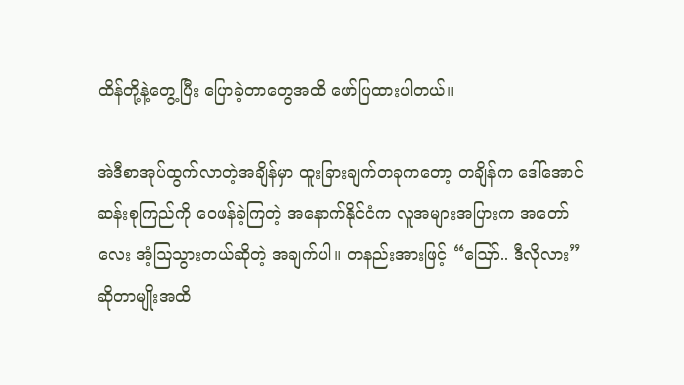ထိန်တို့နဲ့တွေ့ပြီး ပြောခဲ့တာတွေအထိ ဖော်ပြထားပါတယ်။

အဲဒီစာအုပ်ထွက်လာတဲ့အချိန်မှာ ထူးခြားချက်တခုကတော့ တချိန်က ဒေါ်အောင်ဆန်းစုကြည်ကို ဝေဖန်ခဲ့ကြတဲ့ အနောက်နိုင်ငံက လူအများအပြားက အတော်လေး အံ့ဩသွားတယ်ဆိုတဲ့ အချက်ပါ။ တနည်းအားဖြင့် “ဪ.. ဒီလိုလား” ဆိုတာမျိုးအထိ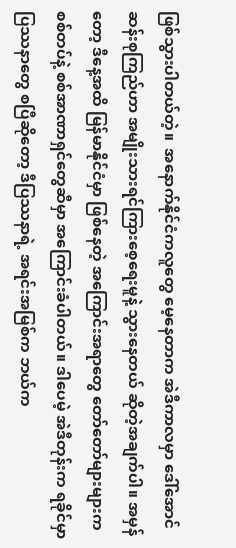ဖြစ်သွားပါတယ်တဲ့။  အနောက်နိုင်ငံကလူတွေ မေ့နေတာက အဲဒီကာလမှာ ဒေါ်အောင်ဆန်းစုကြည်ဟာ အမျိုးသားရင်ကြားစေ့ရေးမူနဲ့ သွားနေတယ် ဆိုတဲ့အချက်ပါ။ အမှန်တော့ ဒီနေ့အထိ မြန်မာနိုင်ငံမှာ ဖြစ်နေတဲ့ အကြောင်းအရာတွေ တော်တော်များများက စစ်တပ်နဲ့ စစ်အာဏာရှင်တွေဆီမှာ အကြောင်းခံပါတယ်။ ဒါပေမဲ့ အဲဒီတုန်းက ရခိုင်မှာ ပြဿနာတွေ စပြီဆိုတော့ ဒီပြဿနာရဲ့ အရင်းအမြစ်က ဘယ်က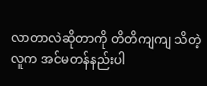လာတာလဲဆိုတာကို တိတိကျကျ သိတဲ့လူက အင်မတန်နည်းပါ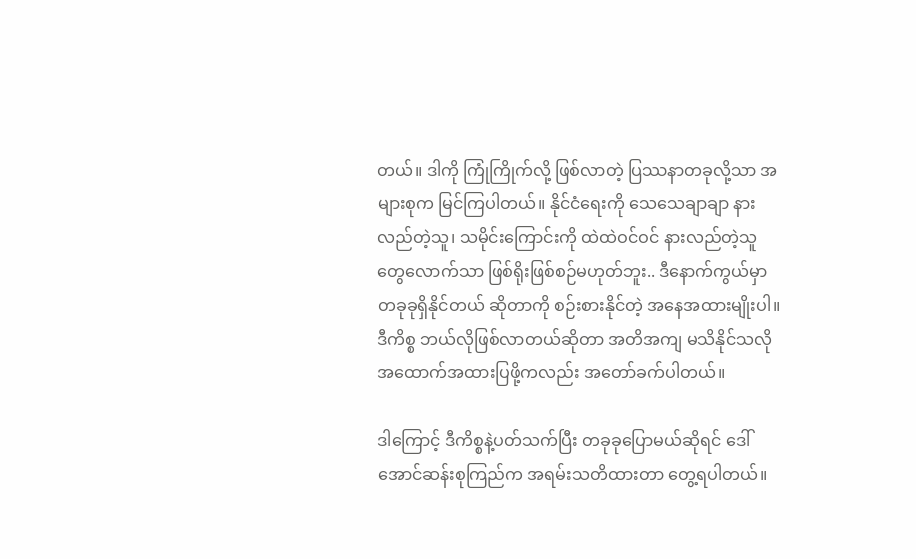တယ်။ ဒါကို ကြုံကြိုက်လို့ ဖြစ်လာတဲ့ ပြဿနာတခုလို့သာ အများစုက မြင်ကြပါတယ်။ နိုင်ငံရေးကို သေသေချာချာ နားလည်တဲ့သူ၊ သမိုင်းကြောင်းကို ထဲထဲဝင်ဝင် နားလည်တဲ့သူတွေလောက်သာ ဖြစ်ရိုးဖြစ်စဉ်မဟုတ်ဘူး.. ဒီနောက်ကွယ်မှာ တခုခုရှိနိုင်တယ် ဆိုတာကို စဉ်းစားနိုင်တဲ့ အနေအထားမျိုးပါ။ ဒီကိစ္စ ဘယ်လိုဖြစ်လာတယ်ဆိုတာ အတိအကျ မသိနိုင်သလို အထောက်အထားပြဖို့ကလည်း အတော်ခက်ပါတယ်။

ဒါကြောင့် ဒီကိစ္စနဲ့ပတ်သက်ပြီး တခုခုပြောမယ်ဆိုရင် ဒေါ်အောင်ဆန်းစုကြည်က အရမ်းသတိထားတာ တွေ့ရပါတယ်။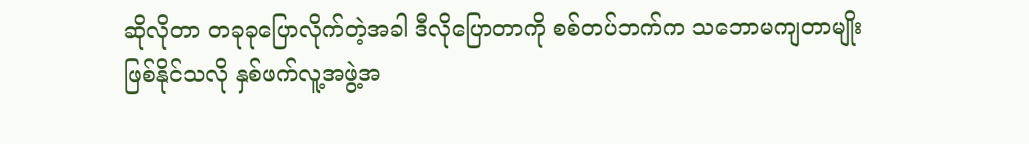ဆိုလိုတာ တခုခုပြောလိုက်တဲ့အခါ ဒီလိုပြောတာကို စစ်တပ်ဘက်က သဘောမကျတာမျိုး ဖြစ်နိုင်သလို နှစ်ဖက်လူ့အဖွဲ့အ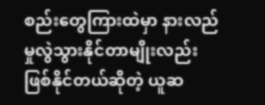စည်းတွေကြားထဲမှာ နားလည်မှုလွဲသွားနိုင်တာမျိုးလည်း ဖြစ်နိုင်တယ်ဆိုတဲ့ ယူဆ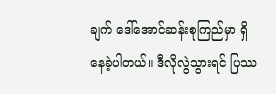ချက် ဒေါ်အောင်ဆန်းစုကြည်မှာ ရှိနေခဲ့ပါတယ်။ ဒီလိုလွဲသွားရင် ပြဿ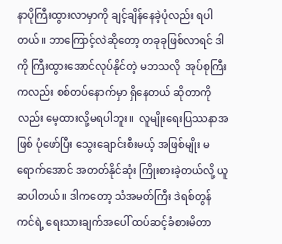နာပိုကြီးထွားလာမှာကို ချင့်ချိန်နေခဲ့ပုံလည်း ရပါတယ်။ ဘာကြောင့်လဲဆိုတော့ တခုခုဖြစ်လာရင် ဒါကို ကြီးထွားအောင်လုပ်နိုင်တဲ့ မဘသလို  အုပ်စုကြီးကလည်း စစ်တပ်နောက်မှာ ရှိနေတယ် ဆိုတာကိုလည်း မေ့ထားလို့မရပါဘူး။  လူမျိုးရေးပြဿနာအဖြစ် ပုံဖော်ပြီး သွေးချောင်းစီးမယ့် အဖြစ်မျိုး မရောက်အောင် အတတ်နိုင်ဆုံး ကြိုးစားခဲ့တယ်လို့ ယူဆပါတယ်။ ဒါကတော့ သံအမတ်ကြီး ဒဲရစ်တွန်ကင်ရဲ့ ရေးသားချက်အပေါ် ထပ်ဆင့်ခံစားမိတာ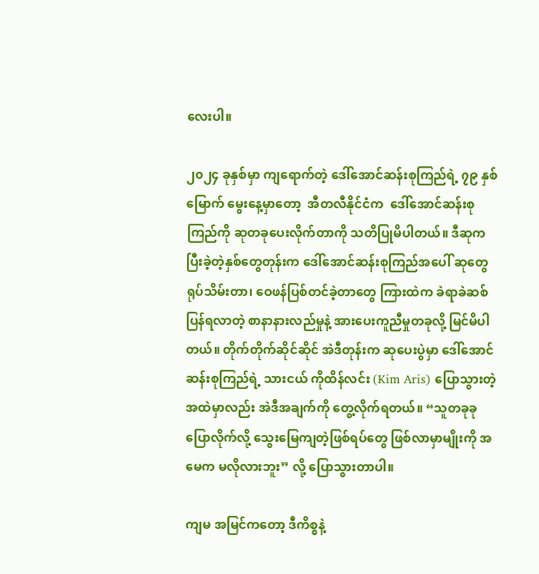လေးပါ။

၂၀၂၄ ခုနှစ်မှာ ကျရောက်တဲ့ ဒေါ်အောင်ဆန်းစုကြည်ရဲ့ ၇၉ နှစ်မြောက် မွေးနေ့မှာတော့  အီတလီနိုင်ငံက  ဒေါ်အောင်ဆန်းစုကြည်ကို ဆုတခုပေးလိုက်တာကို သတိပြုမိပါတယ်။ ဒီဆုက ပြီးခဲ့တဲ့နှစ်တွေတုန်းက ဒေါ်အောင်ဆန်းစုကြည်အပေါ် ဆုတွေရုပ်သိမ်းတာ၊ ဝေဖန်ပြစ်တင်ခဲ့တာတွေ ကြားထဲက ခဲရာခဲဆစ် ပြန်ရလာတဲ့ စာနာနားလည်မှုနဲ့ အားပေးကူညီမှုတခုလို့ မြင်မိပါတယ်။ တိုက်တိုက်ဆိုင်ဆိုင် အဲဒီတုန်းက ဆုပေးပွဲမှာ ဒေါ်အောင်ဆန်းစုကြည်ရဲ့ သားငယ် ကိုထိန်လင်း (Kim Aris) ပြောသွားတဲ့အထဲမှာလည်း အဲဒီအချက်ကို တွေ့လိုက်ရတယ်။ “သူတခုခုပြောလိုက်လို့ သွေးမြေကျတဲ့ဖြစ်ရပ်တွေ ဖြစ်လာမှာမျိုးကို အမေက မလိုလားဘူး” လို့ ပြောသွားတာပါ။

ကျမ အမြင်ကတော့ ဒီကိစ္စနဲ့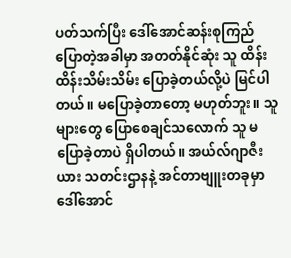ပတ်သက်ပြီး ဒေါ်အောင်ဆန်းစုကြည် ပြောတဲ့အခါမှာ အတတ်နိုင်ဆုံး သူ ထိန်းထိန်းသိမ်းသိမ်း ပြောခဲ့တယ်လို့ပဲ မြင်ပါတယ်။ မပြောခဲ့တာတော့ မဟုတ်ဘူး။ သူများတွေ ပြောစေချင်သလောက် သူ မပြောခဲ့တာပဲ ရှိပါတယ်။ အယ်လ်ဂျာဇီးယား သတင်းဌာနနဲ့ အင်တာဗျူးတခုမှာ ဒေါ်အောင်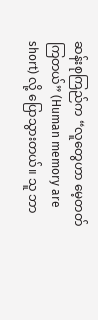ဆန်းစုကြည်က “လူတွေဟာ မေ့တတ်ကြတယ်” (Human memory are short) လို့ ပြောသွားတယ်။ သူ ဘာ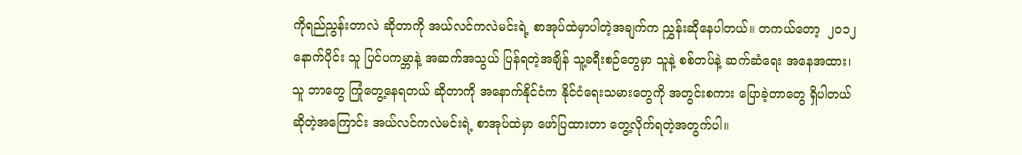ကိုရည်ညွန်းတာလဲ ဆိုတာကို အယ်လင်ကလဲမင်းရဲ့ စာအုပ်ထဲမှာပါတဲ့အချက်က ညွှန်းဆိုနေပါတယ်။ တကယ်တော့  ၂၀၁၂ နောက်ပိုင်း သူ ပြင်ပကမ္ဘာနဲ့ အဆက်အသွယ် ပြန်ရတဲ့အချိန် သူ့ခရီးစဉ်တွေမှာ သူနဲ့ စစ်တပ်နဲ့ ဆက်ဆံရေး အနေအထား၊ သူ ဘာတွေ ကြုံတွေ့နေရတယ် ဆိုတာကို အနောက်နိုင်ငံက နိုင်ငံရေးသမားတွေကို အတွင်းစကား ပြောခဲ့တာတွေ ရှိပါတယ် ဆိုတဲ့အကြောင်း အယ်လင်ကလဲမင်းရဲ့ စာအုပ်ထဲမှာ ဖော်ပြထားတာ တွေ့လိုက်ရတဲ့အတွက်ပါ။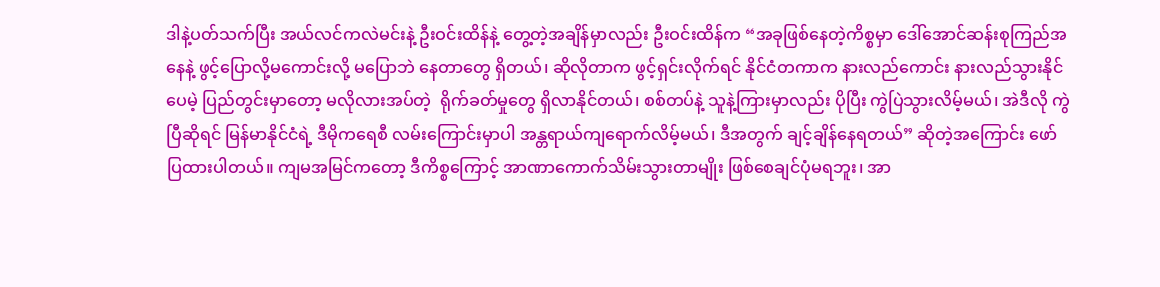ဒါနဲ့ပတ်သက်ပြီး အယ်လင်ကလဲမင်းနဲ့ ဦးဝင်းထိန်နဲ့ တွေ့တဲ့အချိန်မှာလည်း ဦးဝင်းထိန်က “အခုဖြစ်နေတဲ့ကိစ္စမှာ ဒေါ်အောင်ဆန်းစုကြည်အနေနဲ့ ဖွင့်ပြောလို့မကောင်းလို့ မပြောဘဲ နေတာတွေ ရှိတယ်၊ ဆိုလိုတာက ဖွင့်ရှင်းလိုက်ရင် နိုင်ငံတကာက နားလည်ကောင်း နားလည်သွားနိုင်ပေမဲ့ ပြည်တွင်းမှာတော့ မလိုလားအပ်တဲ့  ရိုက်ခတ်မှုတွေ ရှိလာနိုင်တယ်၊ စစ်တပ်နဲ့ သူနဲ့ကြားမှာလည်း ပိုပြီး ကွဲပြဲသွားလိမ့်မယ်၊ အဲဒီလို ကွဲပြီဆိုရင် မြန်မာနိုင်ငံရဲ့ ဒီမိုကရေစီ လမ်းကြောင်းမှာပါ အန္တရာယ်ကျရောက်လိမ့်မယ်၊ ဒီအတွက် ချင့်ချိန်နေရတယ်” ဆိုတဲ့အကြောင်း ဖော်ပြထားပါတယ်။ ကျမအမြင်ကတော့ ဒီကိစ္စကြောင့် အာဏာကောက်သိမ်းသွားတာမျိုး ဖြစ်စေချင်ပုံမရဘူး၊ အာ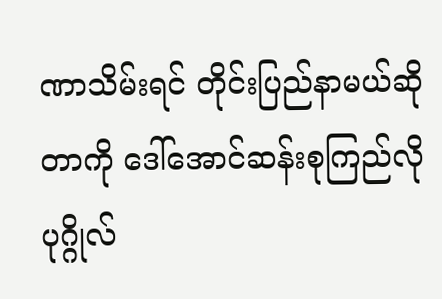ဏာသိမ်းရင် တိုင်းပြည်နာမယ်ဆိုတာကို ဒေါ်အောင်ဆန်းစုကြည်လို ပုဂ္ဂိုလ်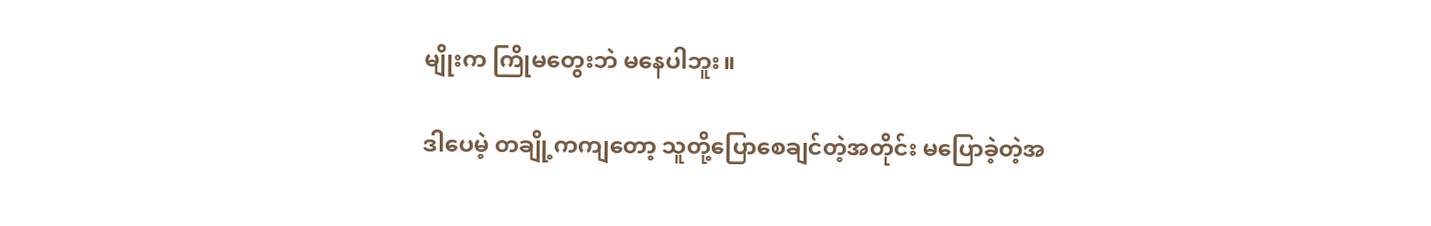မျိုးက ကြိုမတွေးဘဲ မနေပါဘူး။

ဒါပေမဲ့ တချို့ကကျတော့ သူတို့ပြောစေချင်တဲ့အတိုင်း မပြောခဲ့တဲ့အ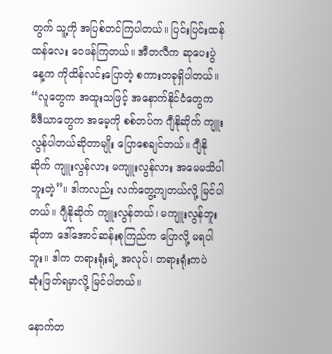တွက် သူ့ကို အပြစ်တင်ကြပါတယ်။ ပြင်းပြင်းထန်ထန်လေး ဝေဖန်ကြတယ်။ အီတလီက ဆုပေးပွဲနေ့က ကိုထိန်လင်းပြောတဲ့ စကားတခုရှိပါတယ်။ “လူတွေက အထူးသဖြင့် အနောက်နိုင်ငံတွေက  မီဒီယာတွေက အမေ့ကို စစ်တပ်က ဂျီနိုဆိုက် ကျူးလွန်ပါတယ်ဆိုတာမျိုး ပြောစေချင်တယ်။ ဂျီနိုဆိုက် ကျူးလွန်လား မကျူးလွန်လား အမေမသိပါဘူးတဲ့”။ ဒါကလည်း လက်တွေ့ကျတယ်လို့ မြင်ပါတယ်။ ဂျီနိုဆိုက် ကျူးလွန်တယ်၊ မကျူးလွန်ဘူးဆိုတာ ဒေါ်အောင်ဆန်းစုကြည်က ပြောလို့ မရပါဘူး။ ဒါက တရားရုံးရဲ့ အလုပ်၊ တရားရုံးကပဲ ဆုံးဖြတ်ရမှာလို့ မြင်ပါတယ်။

နောက်တ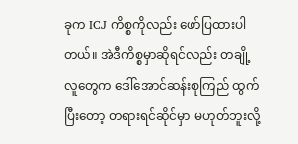ခုက ICJ ကိစ္စကိုလည်း ဖော်ပြထားပါတယ်။ အဲဒီကိစ္စမှာဆိုရင်လည်း တချို့လူတွေက ဒေါ်အောင်ဆန်းစုကြည် ထွက်ပြီးတော့ တရားရင်ဆိုင်မှာ မဟုတ်ဘူးလို့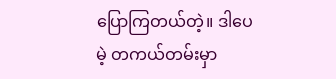ပြောကြတယ်တဲ့။ ဒါပေမဲ့ တကယ်တမ်းမှာ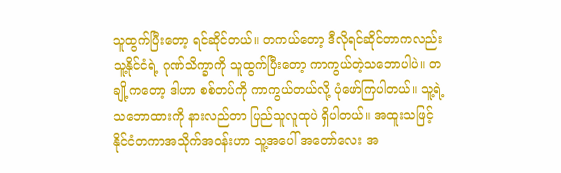သူထွက်ပြီးတော့ ရင်ဆိုင်တယ်။ တကယ်တော့ ဒီလိုရင်ဆိုင်တာကလည်း သူ့နိုင်ငံရဲ့ ဂုဏ်သိက္ခာကို သူထွက်ပြီးတော့ ကာကွယ်တဲ့သဘောပါပဲ။ တချို့ကတော့ ဒါဟာ စစ်တပ်ကို ကာကွယ်တယ်လို့ ပုံဖော်ကြပါတယ်။ သူ့ရဲ့သဘောထားကို နားလည်တာ ပြည်သူလူထုပဲ ရှိပါတယ်။ အထူးသဖြင့် နိုင်ငံတကာအသိုက်အဝန်းဟာ သူ့အပေါ် အတော်လေး အ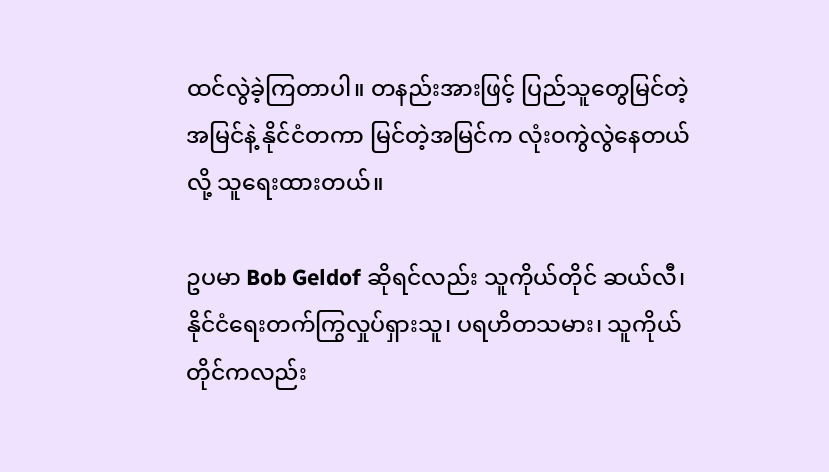ထင်လွဲခဲ့ကြတာပါ။ တနည်းအားဖြင့် ပြည်သူတွေမြင်တဲ့အမြင်နဲ့ နိုင်ငံတကာ မြင်တဲ့အမြင်က လုံး၀ကွဲလွဲနေတယ်လို့ သူရေးထားတယ်။

ဥပမာ Bob Geldof ဆိုရင်လည်း သူကိုယ်တိုင် ဆယ်လီ၊ နိုင်ငံရေးတက်ကြွလှုပ်ရှားသူ၊ ပရဟိတသမား၊ သူကိုယ်တိုင်ကလည်း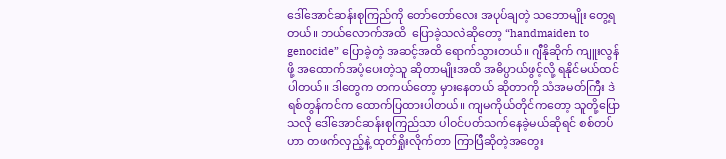ဒေါ်အောင်ဆန်းစုကြည်ကို တော်တော်လေး အပုပ်ချတဲ့ သဘောမျိုး တွေ့ရတယ်။ ဘယ်လောက်အထိ  ပြောခဲ့သလဲဆိုတော့ “handmaiden to genocide” ပြောခဲ့တဲ့ အဆင့်အထိ ရောက်သွားတယ်။ ဂျီနိုဆိုက် ကျူးလွန်ဖို့ အထောက်အပံ့ပေးတဲ့သူ ဆိုတာမျိုးအထိ အဓိပ္ပာယ်ဖွင့်လို့ ရနိုင်မယ်ထင်ပါတယ်။ ဒါတွေက တကယ်တော့ မှားနေတယ် ဆိုတာကို သံအမတ်ကြီး ဒဲရစ်တွန်ကင်က ထောက်ပြထားပါတယ်။ ကျမကိုယ်တိုင်ကတော့ သူတို့ပြောသလို ဒေါ်အောင်ဆန်းစုကြည်သာ ပါဝင်ပတ်သက်နေခဲ့မယ်ဆိုရင် စစ်တပ်ဟာ တဖက်လှည့်နဲ့ ထုတ်ရှိုးလိုက်တာ ကြာပြီဆိုတဲ့အတွေး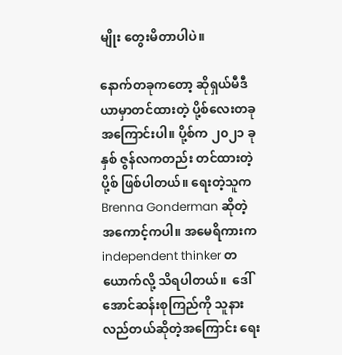မျိုး တွေးမိတာပါပဲ။

နောက်တခုကတော့ ဆိုရှယ်မီဒီယာမှာတင်ထားတဲ့ ပို့စ်လေးတခု အကြောင်းပါ။ ပို့စ်က ၂၀၂၁ ခုနှစ် ဇွန်လကတည်း တင်ထားတဲ့ပို့စ် ဖြစ်ပါတယ်။ ရေးတဲ့သူက Brenna Gonderman ဆိုတဲ့ အကောင့်ကပါ။ အမေရိကားက independent thinker တယောက်လို့ သိရပါတယ်။  ဒေါ်အောင်ဆန်းစုကြည်ကို သူနားလည်တယ်ဆိုတဲ့အကြောင်း ရေး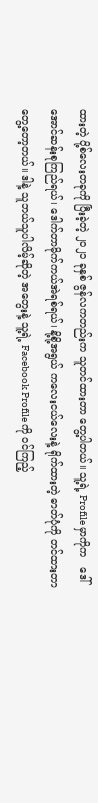ထားတဲ့ ပို့စ်လေးတခုကို ပြီးခဲ့တဲ့ ၂၀၂၁ ခုနှစ် ဇွန်လကတည်းက သူတင်ထားတာ တွေ့ပါတယ်။ သူ့ရဲ့ Profile မှာကိုက   ဒေါ်အောင်ဆန်းစုကြည်ရယ်၊ ဒေါက်တာမိုက်ကယ်အဲရစ်ရယ်၊ နို့စို့အရွယ် ကလေးငယ်လေးနဲ့ ရိုက်ထားတဲ့ ဓာတ်ပုံကို တင်ထားတာ တွေ့တော့တယ်။ ဒါနဲ့ သူဘယ်သူပါလိမ့်ဆိုတဲ့ အတွေးနဲ့ သူ့ရဲ့ Facebook Profile ကို ဝင်ကြည့်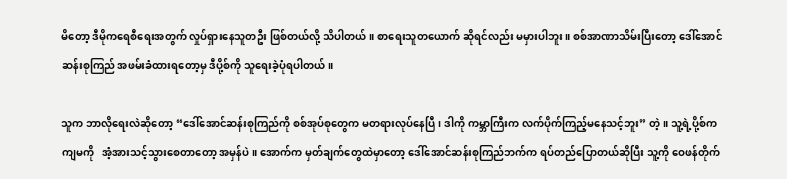မိတော့ ဒီမိုကရေစီရေးအတွက် လှုပ်ရှားနေသူတဦး ဖြစ်တယ်လို့ သိပါတယ်။ စာရေးသူတယောက် ဆိုရင်လည်း မမှားပါဘူး။ စစ်အာဏာသိမ်းပြီးတော့ ဒေါ်အောင်ဆန်းစုကြည် အဖမ်းခံထားရတော့မှ ဒီပို့စ်ကို သူရေးခဲ့ပုံရပါတယ်။

သူက ဘာလိုရေးလဲဆိုတော့ “ဒေါ်အောင်ဆန်းစုကြည်ကို စစ်အုပ်စုတွေက မတရားလုပ်နေပြီ၊ ဒါကို ကမ္ဘာကြီးက လက်ပိုက်ကြည့်မနေသင့်ဘူး” တဲ့။ သူ့ရဲ့ပို့စ်က ကျမကို   အံ့အားသင့်သွားစေတာတော့ အမှန်ပဲ။ အောက်က မှတ်ချက်တွေထဲမှာတော့ ဒေါ်အောင်ဆန်းစုကြည်ဘက်က ရပ်တည်ပြောတယ်ဆိုပြီး သူ့ကို ဝေဖန်တိုက်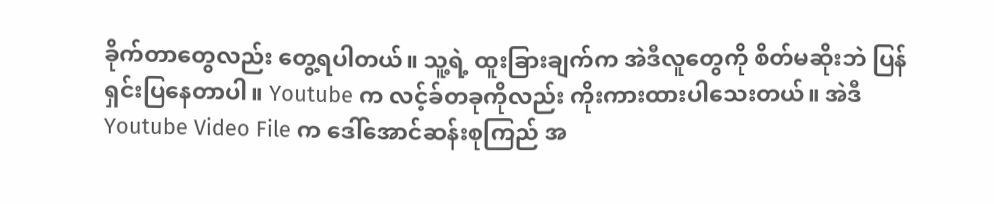ခိုက်တာတွေလည်း တွေ့ရပါတယ်။ သူ့ရဲ့ ထူးခြားချက်က အဲဒီလူတွေကို စိတ်မဆိုးဘဲ ပြန်ရှင်းပြနေတာပါ။ Youtube က လင့်ခ်တခုကိုလည်း ကိုးကားထားပါသေးတယ်။ အဲဒီ Youtube Video File က ဒေါ်အောင်ဆန်းစုကြည် အ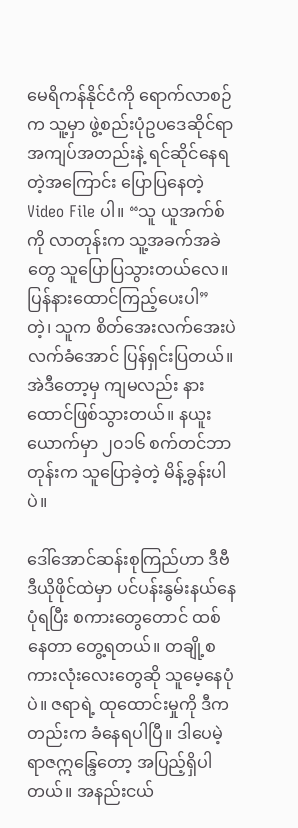မေရိကန်နိုင်ငံကို ရောက်လာစဉ်က သူ့မှာ ဖွဲ့စည်းပုံဥပဒေဆိုင်ရာ အကျပ်အတည်းနဲ့ ရင်ဆိုင်နေရတဲ့အကြောင်း ပြောပြနေတဲ့ Video File ပါ။ “သူ ယူအက်စ်ကို လာတုန်းက သူ့အခက်အခဲတွေ သူပြောပြသွားတယ်လေ။ ပြန်နားထောင်ကြည့်ပေးပါ” တဲ့၊ သူက စိတ်အေးလက်အေးပဲ လက်ခံအောင် ပြန်ရှင်းပြတယ်။ အဲဒီတော့မှ ကျမလည်း နားထောင်ဖြစ်သွားတယ်။ နယူးယောက်မှာ ၂၀၁၆ စက်တင်ဘာတုန်းက သူပြောခဲ့တဲ့ မိန့်ခွန်းပါပဲ။

ဒေါ်အောင်ဆန်းစုကြည်ဟာ ဒီဗီဒီယိုဖိုင်ထဲမှာ ပင်ပန်းနွမ်းနယ်နေပုံရပြီး စကားတွေတောင် ထစ်နေတာ တွေ့ရတယ်။ တချို့စကားလုံးလေးတွေဆို သူမေ့နေပုံပဲ။ ဇရာရဲ့ ထုထောင်းမှုကို ဒီကတည်းက ခံနေရပါပြီ။ ဒါပေမဲ့ ရာဇဣန္ဒြေတော့ အပြည့်ရှိပါတယ်။ အနည်းငယ်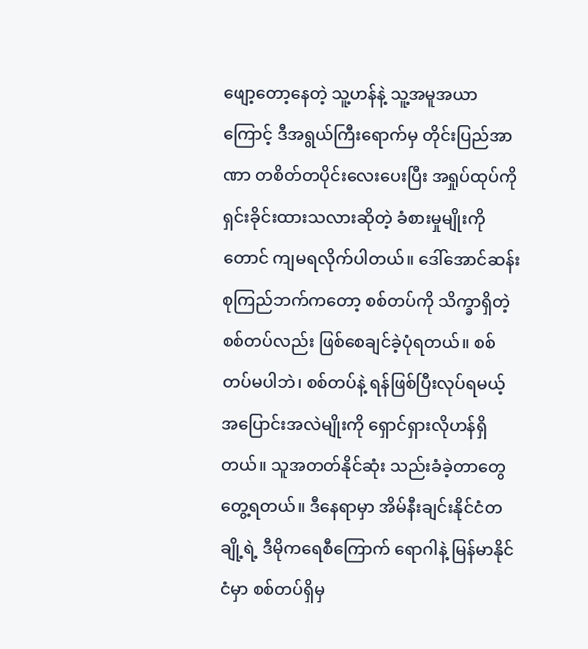ဖျော့တော့နေတဲ့ သူ့ဟန်နဲ့ သူ့အမူအယာကြောင့် ဒီအရွယ်ကြီးရောက်မှ တိုင်းပြည်အာဏာ တစိတ်တပိုင်းလေးပေးပြီး အရှုပ်ထုပ်ကို ရှင်းခိုင်းထားသလားဆိုတဲ့ ခံစားမှုမျိုးကိုတောင် ကျမရလိုက်ပါတယ်။ ဒေါ်အောင်ဆန်းစုကြည်ဘက်ကတော့ စစ်တပ်ကို သိက္ခာရှိတဲ့စစ်တပ်လည်း ဖြစ်စေချင်ခဲ့ပုံရတယ်။ စစ်တပ်မပါဘဲ၊ စစ်တပ်နဲ့ ရန်ဖြစ်ပြီးလုပ်ရမယ့် အပြောင်းအလဲမျိုးကို ရှောင်ရှားလိုဟန်ရှိတယ်။ သူအတတ်နိုင်ဆုံး သည်းခံခဲ့တာတွေ တွေ့ရတယ်။ ဒီနေရာမှာ အိမ်နီးချင်းနိုင်ငံတချို့ရဲ့ ဒီမိုကရေစီကြောက် ရောဂါနဲ့ မြန်မာနိုင်ငံမှာ စစ်တပ်ရှိမှ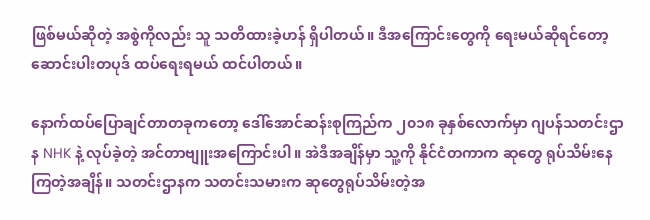ဖြစ်မယ်ဆိုတဲ့ အစွဲကိုလည်း သူ သတိထားခဲ့ဟန် ရှိပါတယ်။ ဒီအကြောင်းတွေကို ရေးမယ်ဆိုရင်တော့ ဆောင်းပါးတပုဒ် ထပ်ရေးရမယ် ထင်ပါတယ်။

နောက်ထပ်ပြောချင်တာတခုကတော့ ဒေါ်အောင်ဆန်းစုကြည်က ၂၀၁၈ ခုနှစ်လောက်မှာ ဂျပန်သတင်းဌာန NHK နဲ့ လုပ်ခဲ့တဲ့ အင်တာဗျူးအကြောင်းပါ။ အဲဒီအချိန်မှာ သူ့ကို နိုင်ငံတကာက ဆုတွေ ရုပ်သိမ်းနေကြတဲ့အချိန်။ သတင်းဌာနက သတင်းသမားက ဆုတွေရုပ်သိမ်းတဲ့အ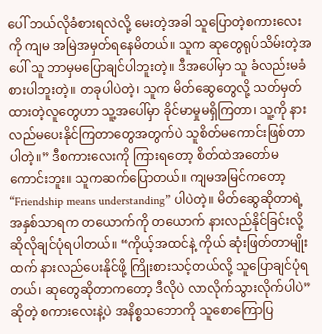ပေါ် ဘယ်လိုခံစားရလဲလို့ မေးတဲ့အခါ သူပြောတဲ့စကားလေးကို ကျမ အမြဲအမှတ်ရနေမိတယ်။ သူက ဆုတွေရုပ်သိမ်းတဲ့အပေါ် သူ ဘာမှမပြောချင်ပါဘူးတဲ့။ ဒီအပေါ်မှာ သူ ခံလည်းမခံစားပါဘူးတဲ့။ တခုပါပဲတဲ့၊ သူက မိတ်ဆွေတွေလို့ သတ်မှတ်ထားတဲ့လူတွေဟာ သူ့အပေါ်မှာ ခိုင်မာမှုမရှိကြတာ၊ သူ့ကို နားလည်မပေးနိုင်ကြတာတွေအတွက်ပဲ သူစိတ်မကောင်းဖြစ်တာပါတဲ့။” ဒီစကားလေးကို ကြားရတော့ စိတ်ထဲအတော်မကောင်းဘူး။ သူကဆက်ပြောတယ်။ ကျမအမြင်ကတော့ “Friendship means understanding” ပါပဲတဲ့။ မိတ်ဆွေဆိုတာရဲ့ အနှစ်သာရက တယောက်ကို တယောက် နားလည်နိုင်ခြင်းလို့ ဆိုလိုချင်ပုံရပါတယ်။ “ကိုယ့်အထင်နဲ့ ကိုယ် ဆုံးဖြတ်တာမျိုးထက် နားလည်ပေးနိုင်ဖို့ ကြိုးစားသင့်တယ်လို့ သူပြောချင်ပုံရတယ်၊ ဆုတွေဆိုတာကတော့ ဒီလိုပဲ လာလိုက်သွားလိုက်ပါပဲ” ဆိုတဲ့ စကားလေးနဲ့ပဲ အနိစ္စသဘောကို သူစောကြောပြ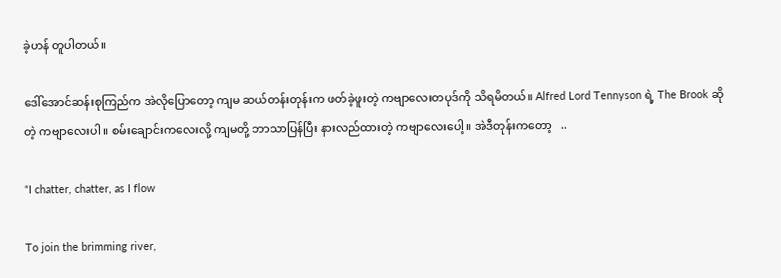ခဲ့ဟန် တူပါတယ်။

ဒေါ်အောင်ဆန်းစုကြည်က အဲလိုပြောတော့ ကျမ ဆယ်တန်းတုန်းက ဖတ်ခဲ့ဖူးတဲ့ ကဗျာလေးတပုဒ်ကို သိရမိတယ်။ Alfred Lord Tennyson ရဲ့ The Brook ဆိုတဲ့ ကဗျာလေးပါ။ စမ်းချောင်းကလေးလို့ ကျမတို့ ဘာသာပြန်ပြီး နားလည်ထားတဲ့ ကဗျာလေးပေါ့။ အဲဒီတုန်းကတော့   ..

“I chatter, chatter, as I flow

To join the brimming river,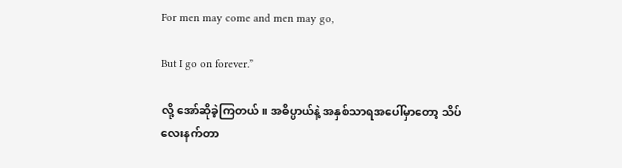For men may come and men may go,

But I go on forever.”

လို့ အော်ဆိုခဲ့ကြတယ်။ အဓိပ္ပာယ်နဲ့ အနှစ်သာရအပေါ်မှာတော့ သိပ်လေးနက်တာ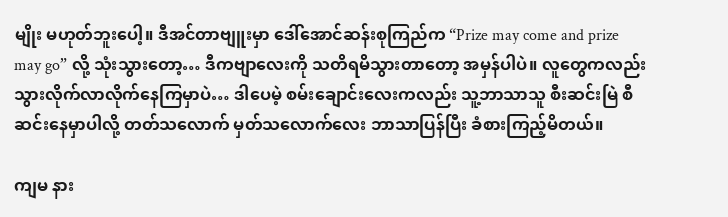မျိုး မဟုတ်ဘူးပေါ့။ ဒီအင်တာဗျူးမှာ ဒေါ်အောင်ဆန်းစုကြည်က “Prize may come and prize may go” လို့ သုံးသွားတော့… ဒီကဗျာလေးကို သတိရမိသွားတာတော့ အမှန်ပါပဲ။ လူတွေကလည်း သွားလိုက်လာလိုက်နေကြမှာပဲ… ဒါပေမဲ့ စမ်းချောင်းလေးကလည်း သူ့ဘာသာသူ စီးဆင်းမြဲ စီဆင်းနေမှာပါလို့ တတ်သလောက် မှတ်သလောက်လေး ဘာသာပြန်ပြီး ခံစားကြည့်မိတယ်။

ကျမ နား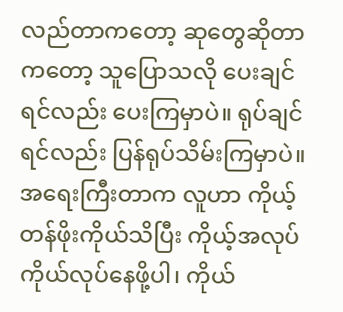လည်တာကတော့ ဆုတွေဆိုတာကတော့ သူပြောသလို ပေးချင်ရင်လည်း ပေးကြမှာပဲ။ ရုပ်ချင်ရင်လည်း ပြန်ရုပ်သိမ်းကြမှာပဲ။ အရေးကြီးတာက လူဟာ ကိုယ့်တန်ဖိုးကိုယ်သိပြီး ကိုယ့်အလုပ် ကိုယ်လုပ်နေဖို့ပါ၊ ကိုယ်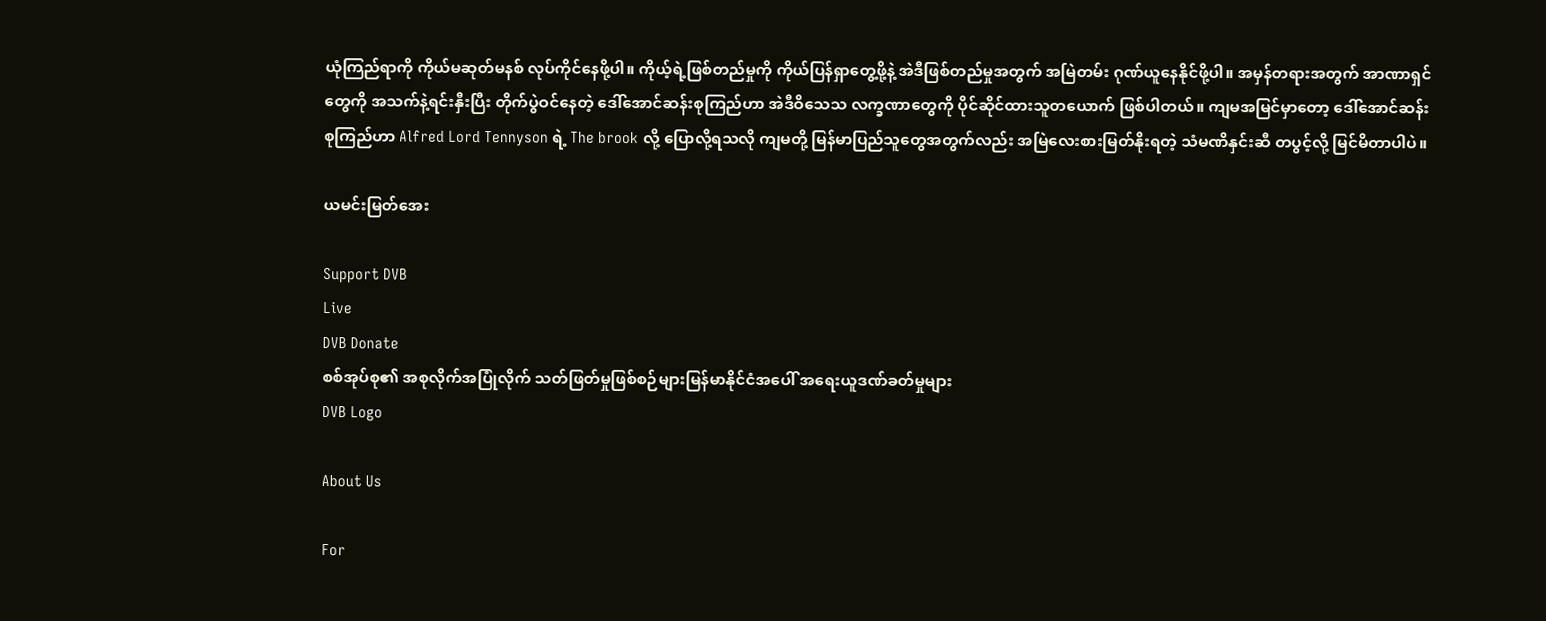ယုံကြည်ရာကို ကိုယ်မဆုတ်မနစ် လုပ်ကိုင်နေဖို့ပါ။ ကိုယ့်ရဲ့ဖြစ်တည်မှုကို ကိုယ်ပြန်ရှာတွေ့ဖို့နဲ့ အဲဒီဖြစ်တည်မှုအတွက် အမြဲတမ်း ဂုဏ်ယူနေနိုင်ဖို့ပါ။ အမှန်တရားအတွက် အာဏာရှင်တွေကို အသက်နဲ့ရင်းနှီးပြီး တိုက်ပွဲဝင်နေတဲ့ ဒေါ်အောင်ဆန်းစုကြည်ဟာ အဲဒီဝိသေသ လက္ခဏာတွေကို ပိုင်ဆိုင်ထားသူတယောက် ဖြစ်ပါတယ်။ ကျမအမြင်မှာတော့ ဒေါ်အောင်ဆန်းစုကြည်ဟာ Alfred Lord Tennyson ရဲ့ The brook လို့ ပြောလို့ရသလို ကျမတို့ မြန်မာပြည်သူတွေအတွက်လည်း အမြဲလေးစားမြတ်နိုးရတဲ့ သံမဏိနှင်းဆီ တပွင့်လို့ မြင်မိတာပါပဲ။

ယမင်းမြတ်အေး

Support DVB
Live
DVB Donate
စစ်အုပ်စု၏ အစုလိုက်အပြုံလိုက် သတ်ဖြတ်မှုဖြစ်စဉ်များမြန်မာနိုင်ငံအပေါ် အရေးယူဒဏ်ခတ်မှုများ
DVB Logo

About Us

For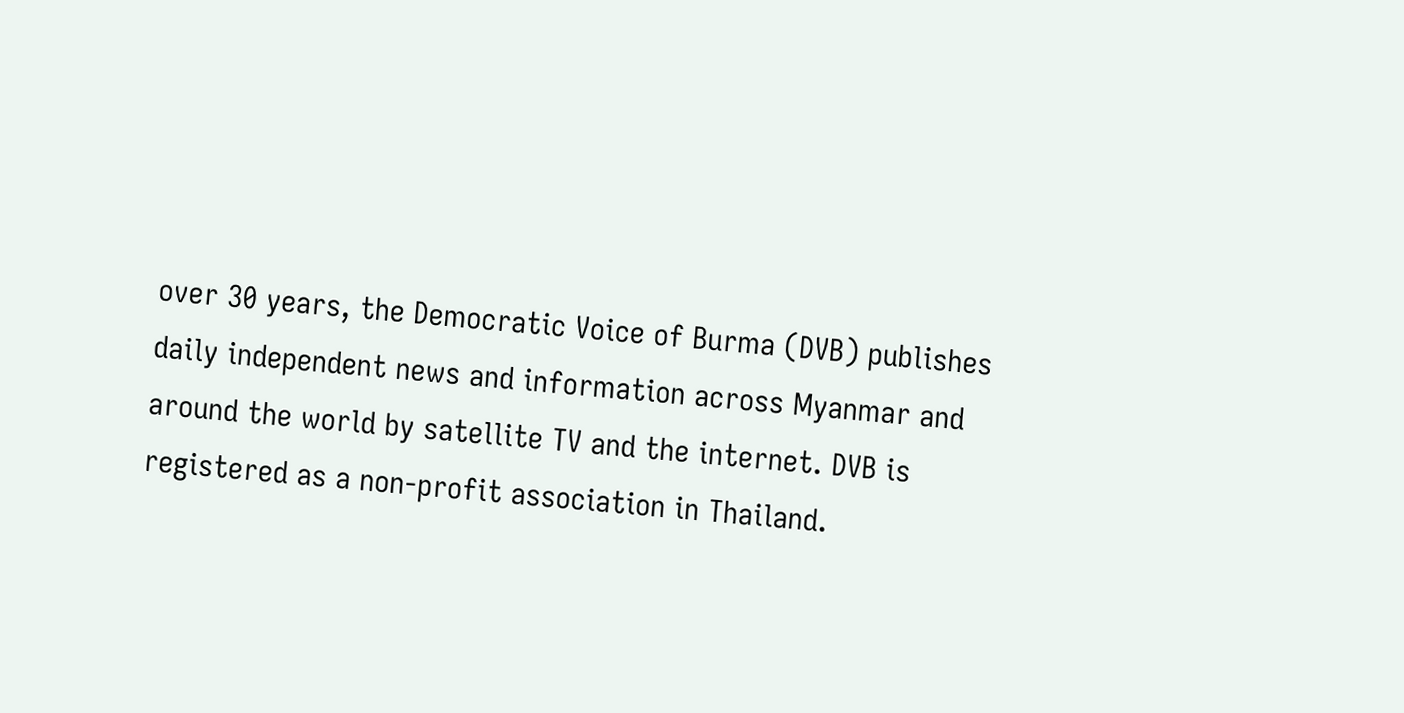over 30 years, the Democratic Voice of Burma (DVB) publishes daily independent news and information across Myanmar and around the world by satellite TV and the internet. DVB is registered as a non-profit association in Thailand.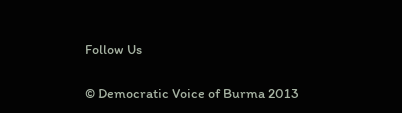Follow Us

© Democratic Voice of Burma 2013